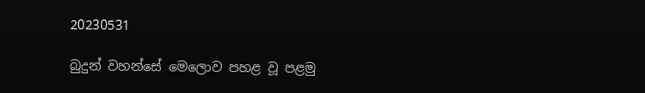20230531

බුදුන් වහන්සේ මෙලොව පහළ වූ පළමු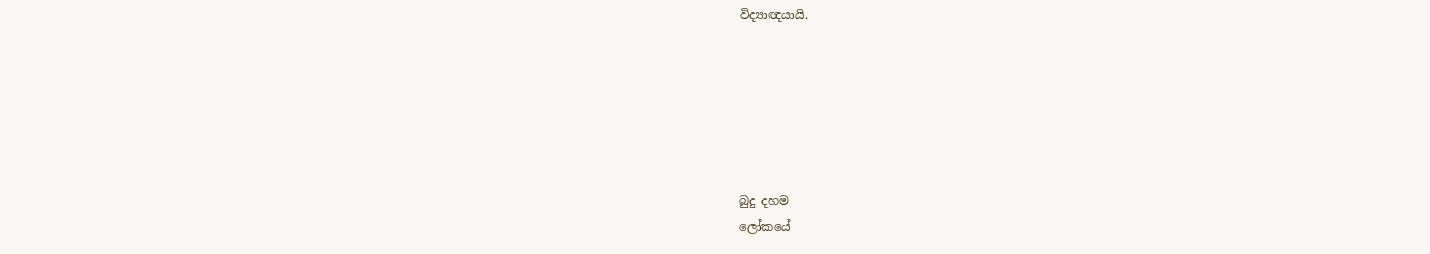විද්‍යාඥයායි.






බුදු දහම
ලෝකයේ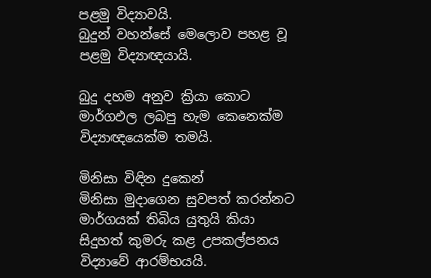පළමු විද්‍යාවයි.
බුදුන් වහන්සේ මෙලොව පහළ වූ
පළමු විද්‍යාඥයායි.

බුදු දහම අනුව ක්‍රියා කොට
මාර්ගඵල ලබපු හැම කෙනෙක්ම
විද්‍යාඥයෙක්ම තමයි.

මිනිසා විඳින දුකෙන්
මිනිසා මුදාගෙන සුවපත් කරන්නට
මාර්ගයක් තිබිය යුතුයි කියා
සිදුහත් කුමරු කළ උපකල්පනය
විද්‍යාවේ ආරම්භයයි.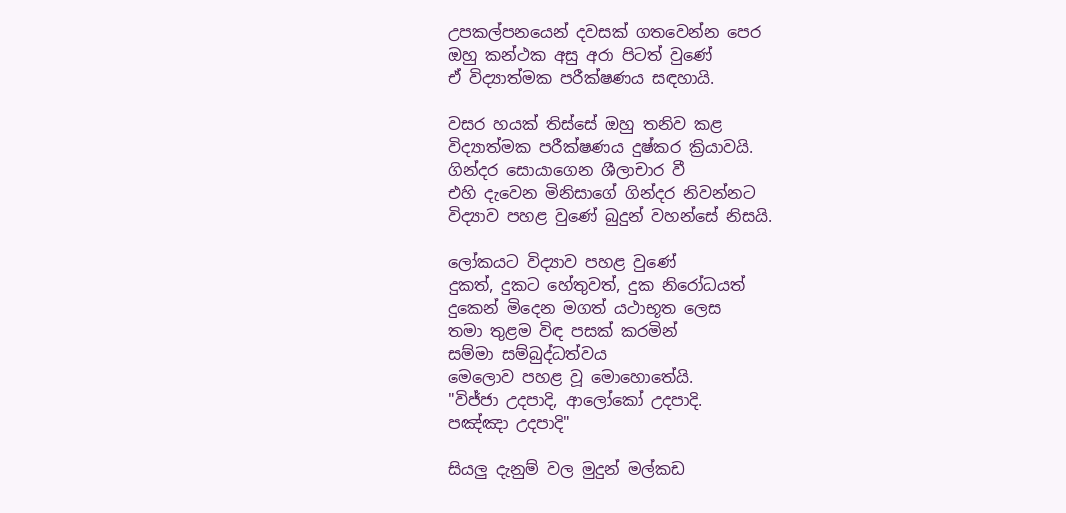උපකල්පනයෙන් දවසක් ගතවෙන්න පෙර
ඔහු කන්ථක අසු අරා පිටත් වුණේ
ඒ විද්‍යාත්මක පරීක්ෂණය සඳහායි.

වසර හයක් තිස්සේ ඔහු තනිව කළ
විද්‍යාත්මක පරීක්ෂණය දුෂ්කර ක්‍රියාවයි.
ගින්දර සොයාගෙන ශීලාචාර වී
එහි දැවෙන මිනිසාගේ ගින්දර නිවන්නට
විද්‍යාව පහළ වුණේ බුදුන් වහන්සේ නිසයි.

ලෝකයට විද්‍යාව පහළ වුණේ
දුකත්, දුකට හේතුවත්, දුක නිරෝධයත්
දුකෙන් මිදෙන මගත් යථාභූත ලෙස
තමා තුළම විඳ පසක් කරමින්
සම්මා සම්බුද්ධත්වය
මෙලොව පහළ වූ මොහොතේයි.
"විජ්ජා උදපාදි, ආලෝකෝ උදපාදි.
පඤ්ඤා උදපාදි"

සියලු දැනුම් වල මුදුන් මල්කඩ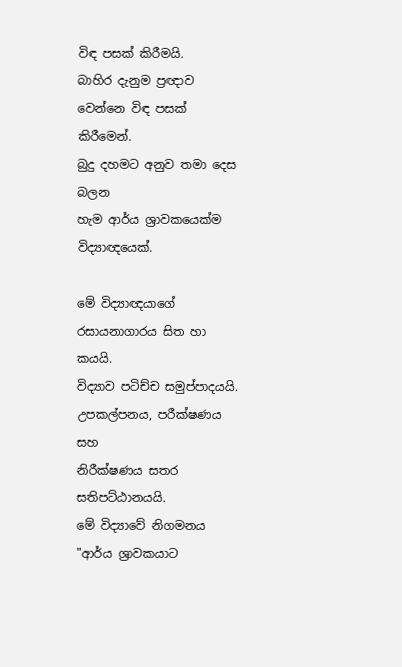විඳ පසක් කිරීමයි.
බාහිර දැනුම ප්‍රඥාව වෙන්නෙ විඳ පසක් කිරීමෙන්.
බුදු දහමට අනුව තමා දෙස බලන
හැම ආර්ය ශ්‍රාවකයෙක්ම විද්‍යාඥයෙක්.

මේ විද්‍යාඥයාගේ
රසායනාගාරය සිත හා කයයි.
විද්‍යාව පටිච්ච සමුප්පාදයයි.
උපකල්පනය, පරීක්ෂණය සහ
නිරීක්ෂණය සතර සතිපට්ඨානයයි.
මේ විද්‍යාවේ නිගමනය
"ආර්ය ශ්‍රාවකයාට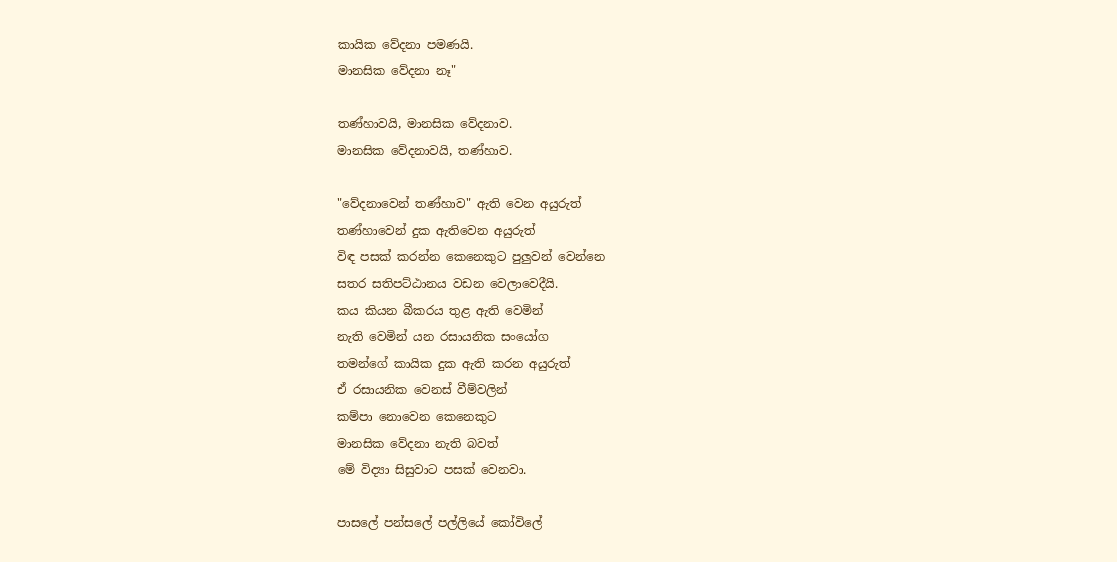කායික වේදනා පමණයි.
මානසික වේදනා නෑ"

තණ්හාවයි, මානසික වේදනාව.
මානසික වේදනාවයි, තණ්හාව.

"වේදනාවෙන් තණ්හාව" ඇති වෙන අයුරුත්
තණ්හාවෙන් දුක ඇතිවෙන අයුරුත්
විඳ පසක් කරන්න කෙනෙකුට පුලුවන් වෙන්නෙ
සතර සතිපට්ඨානය වඩන වෙලාවෙදීයි.
කය කියන බීකරය තුළ ඇති වෙමින්
නැති වෙමින් යන රසායනික සංයෝග
තමන්ගේ කායික දුක ඇති කරන අයුරුත්
ඒ රසායනික වෙනස් වීම්වලින්
කම්පා නොවෙන කෙනෙකුට
මානසික වේදනා නැති බවත්
මේ විද්‍යා සිසුවාට පසක් වෙනවා.

පාසලේ පන්සලේ පල්ලියේ කෝවිලේ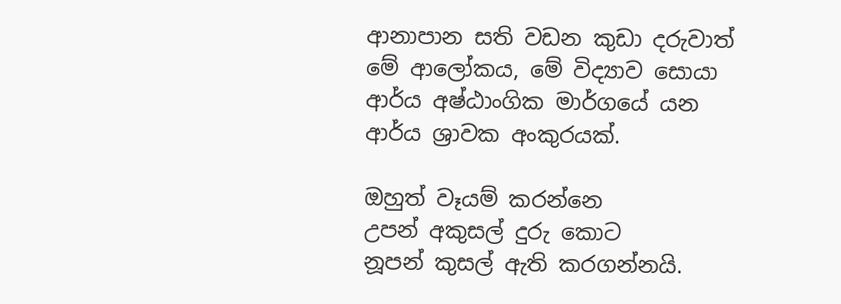ආනාපාන සති වඩන කුඩා දරුවාත්
මේ ආලෝකය, මේ විද්‍යාව සොයා
ආර්ය අෂ්ඨාංගික මාර්ගයේ යන
ආර්ය ශ්‍රාවක අංකුරයක්.

ඔහුත් වෑයම් කරන්නෙ
උපන් අකුසල් දුරු කොට
නූපන් කුසල් ඇති කරගන්නයි.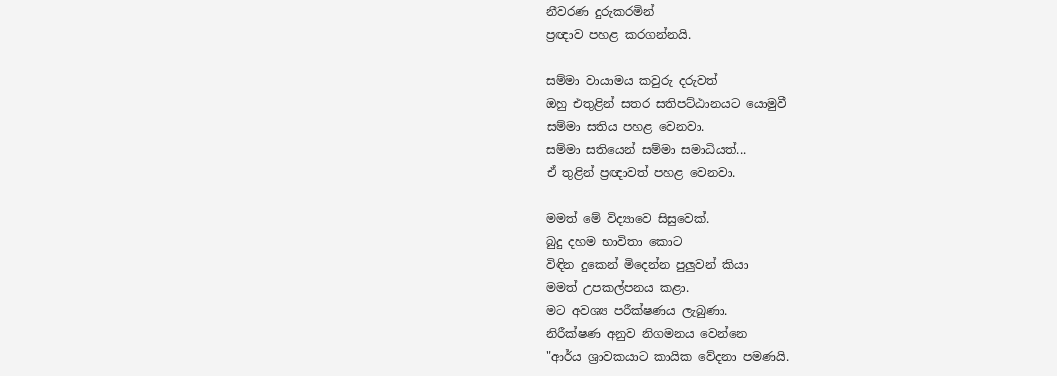නීවරණ දුරුකරමින්
ප්‍රඥාව පහළ කරගන්නයි.

සම්මා වායාමය කවුරු දරුවත්
ඔහු එතුළින් සතර සතිපට්ඨානයට යොමුවී
සම්මා සතිය පහළ වෙනවා.
සම්මා සතියෙන් සම්මා සමාධියත්...
ඒ තුළින් ප්‍රඥාවත් පහළ වෙනවා.

මමත් මේ විද්‍යාවෙ සිසුවෙක්.
බුදු දහම භාවිතා කොට
විඳින දුකෙන් මිදෙන්න පුලුවන් කියා
මමත් උපකල්පනය කළා.
මට අවශ්‍ය පරීක්ෂණය ලැබුණා.
නිරීක්ෂණ අනුව නිගමනය වෙන්නෙ
"ආර්ය ශ්‍රාවකයාට කායික වේදනා පමණයි.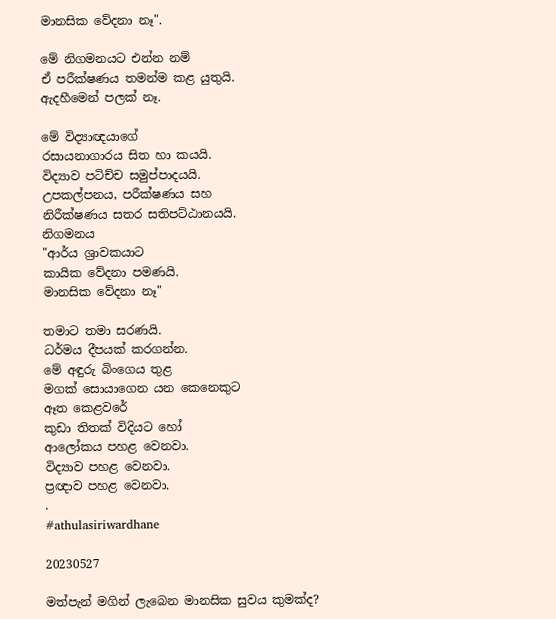මානසික වේදනා නෑ".

මේ නිගමනයට එන්න නම්
ඒ පරීක්ෂණය තමන්ම කළ යුතුයි.
ඇදහීමෙන් පලක් නෑ.

මේ විද්‍යාඥයාගේ
රසායනාගාරය සිත හා කයයි.
විද්‍යාව පටිච්ච සමුප්පාදයයි.
උපකල්පනය, පරීක්ෂණය සහ
නිරීක්ෂණය සතර සතිපට්ඨානයයි.
නිගමනය
"ආර්ය ශ්‍රාවකයාට
කායික වේදනා පමණයි.
මානසික වේදනා නෑ"

තමාට තමා සරණයි.
ධර්මය දීපයක් කරගන්න.
මේ අඳුරු බිංගෙය තුළ
මගක් සොයාගෙන යන කෙනෙකුට
ඈත කෙළවරේ
කුඩා තිතක් විදියට හෝ
ආලෝකය පහළ වෙනවා.
විද්‍යාව පහළ වෙනවා.
ප්‍රඥාව පහළ වෙනවා.
.
#athulasiriwardhane

20230527

මත්පැන් මගින් ලැබෙන මානසික සුවය කුමක්ද?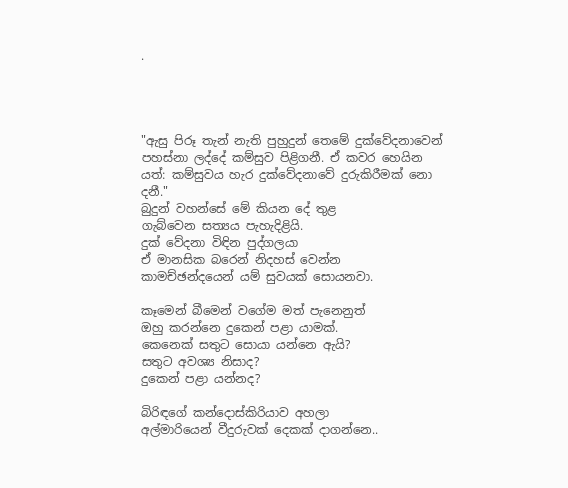.




"ඇසු පිරූ තැන් නැති පුහුදුන් තෙමේ දුක්වේදනාවෙන් පහස්නා ලද්දේ කම්සුව පිළිගනී. ඒ කවර හෙයින යත්: කම්සුවය හැර දුක්වේදනාවේ දුරුකිරීමක් නො දනී."
බුදුන් වහන්සේ මේ කියන දේ තුළ
ගැබ්වෙන සත්‍යය පැහැදිළියි.
දුක් වේදනා විඳින පුද්ගලයා
ඒ මානසික බරෙන් නිදහස් වෙන්න
කාමච්ඡන්දයෙන් යම් සුවයක් සොයනවා.

කෑමෙන් බීමෙන් වගේම මත් පැනෙනුත්
ඔහු කරන්නෙ දුකෙන් පළා යාමක්.
කෙනෙක් සතුට සොයා යන්නෙ ඇයි?
සතුට අවශ්‍ය නිසාද?
දුකෙන් පළා යන්නද?

බිරිඳගේ කන්දොස්කිරියාව අහලා
අල්මාරියෙන් වීදුරුවක් දෙකක් දාගන්නෙ..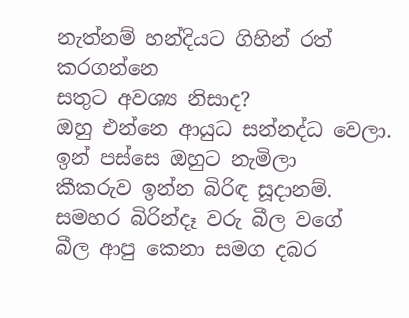නැත්නම් හන්දියට ගිහින් රත් කරගන්නෙ
සතුට අවශ්‍ය නිසාද?
ඔහු එන්නෙ ආයුධ සන්නද්ධ වෙලා.
ඉන් පස්සෙ ඔහුට නැමිලා
කීකරුව ඉන්න බිරිඳ සූදානම්.
සමහර බිරින්දෑ වරු බීල වගේ
බීල ආපු කෙනා සමග දබර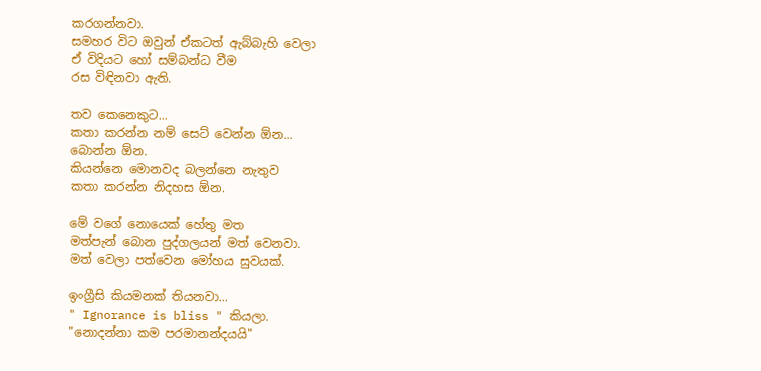කරගන්නවා.
සමහර විට ඔවුන් ඒකටත් ඇබ්බැහි වෙලා
ඒ විදියට හෝ සම්බන්ධ වීම
රස විඳිනවා ඇති.

තව කෙනෙකුට...
කතා කරන්න නම් සෙට් වෙන්න ඕන...
බොන්න ඕන.
කියන්නෙ මොනවද බලන්නෙ නැතුව
කතා කරන්න නිදහස ඕන.

මේ වගේ නොයෙක් හේතු මත
මත්පැන් බොන පුද්ගලයන් මත් වෙනවා.
මත් වෙලා පත්වෙන මෝහය සුවයක්.

ඉංග්‍රීසි කියමනක් තියනවා...
" Ignorance is bliss " කියලා.
"නොදන්නා කම පරමානන්දයයි"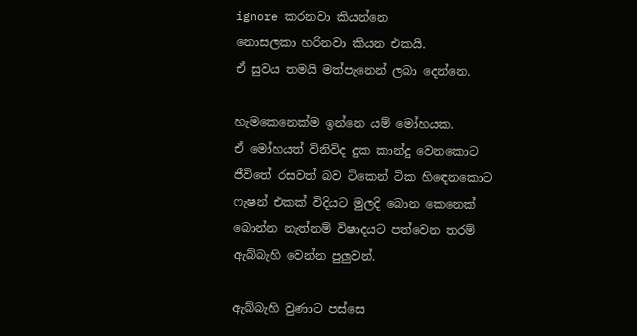ignore කරනවා කියන්නෙ
නොසලකා හරිනවා කියන එකයි.
ඒ සුවය තමයි මත්පැනෙන් ලබා දෙන්නෙ.

හැමකෙනෙක්ම ඉන්නෙ යම් මෝහයක.
ඒ මෝහයත් විනිවිද දුක කාන්දු වෙනකොට
ජීවිතේ රසවත් බව ටිකෙන් ටික හිඳෙනකොට
ෆැෂන් එකක් විදියට මුලදි බොන කෙනෙක්
බොන්න නැත්නම් විෂාදයට පත්වෙන තරම්
ඇබ්බැහි වෙන්න පුලුවන්.

ඇබ්බැහි වුණාට පස්සෙ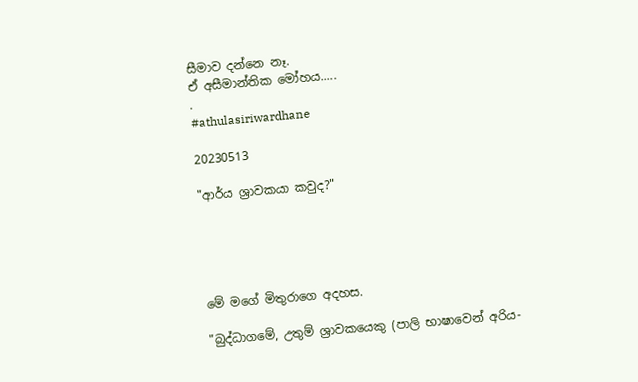සීමාව දන්නෙ නෑ.
ඒ අසීමාන්තික මෝහය.....
.
#athulasiriwardhane

20230513

"ආර්ය ශ්‍රාවකයා කවුද?"





මේ මගේ මිතුරාගෙ අදහස.

"බුද්ධාගමේ, උතුම් ශ්‍රාවකයෙකු (පාලි භාෂාවෙන් අරිය-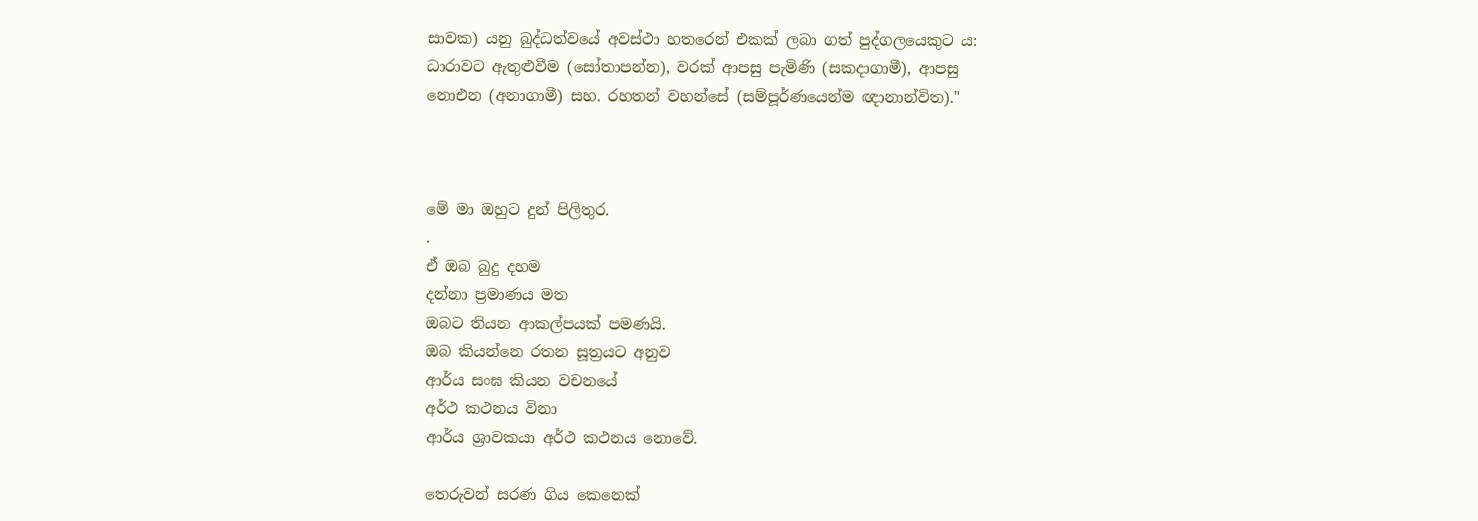සාවක) යනු බුද්ධත්වයේ අවස්ථා හතරෙන් එකක් ලබා ගත් පුද්ගලයෙකුට ය: ධාරාවට ඇතුළුවීම (සෝතාපන්න), වරක් ආපසු පැමිණි (සකදාගාමී), ආපසු නොඑන (අනාගාමී) සහ. රහතන් වහන්සේ (සම්පූර්ණයෙන්ම ඥානාන්විත)."



මේ මා ඔහුට දුන් පිලිතුර.
.
ඒ ඔබ බුදු දහම
දන්නා ප්‍රමාණය මත
ඔබට තියන ආකල්පයක් පමණයි.
ඔබ කියන්නෙ රතන සූත්‍රයට අනුව
ආර්ය සංඝ කියන වචනයේ
අර්ථ කථනය විනා
ආර්ය ශ්‍රාවකයා අර්ථ කථනය නොවේ.

තෙරුවන් සරණ ගිය කෙනෙක්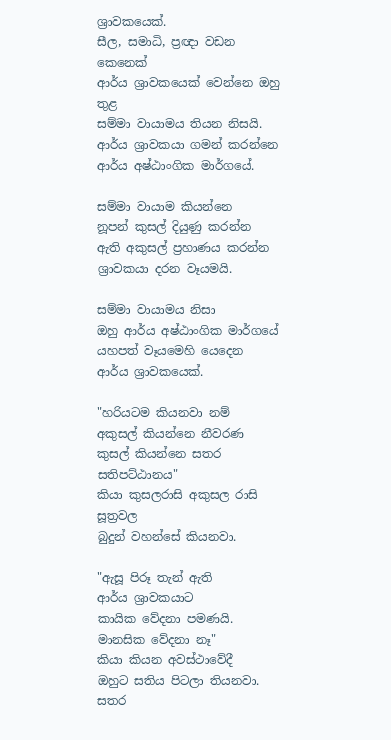ශ්‍රාවකයෙක්.
සීල, සමාධි, ප්‍රඥා වඩන කෙනෙක්
ආර්ය ශ්‍රාවකයෙක් වෙන්නෙ ඔහු තුළ
සම්මා වායාමය තියන නිසයි.
ආර්ය ශ්‍රාවකයා ගමන් කරන්නෙ
ආර්ය අෂ්ඨාංගික මාර්ගයේ.

සම්මා වායාම කියන්නෙ
නූපන් කුසල් දියුණු කරන්න
ඇති අකුසල් ප්‍රහාණය කරන්න
ශ්‍රාවකයා දරන වෑයමයි.

සම්මා වායාමය නිසා
ඔහු ආර්ය අෂ්ඨාංගික මාර්ගයේ
යහපත් වෑයමෙහි යෙදෙන
ආර්ය ශ්‍රාවකයෙක්.

"හරියටම කියනවා නම්
අකුසල් කියන්නෙ නීවරණ
කුසල් කියන්නෙ සතර සතිපට්ඨානය"
කියා කුසලරාසි අකුසල රාසි සූත්‍රවල
බුදුන් වහන්සේ කියනවා.

"ඇසූ පිරූ තැන් ඇති
ආර්ය ශ්‍රාවකයාට
කායික වේදනා පමණයි.
මානසික වේදනා නෑ"
කියා කියන අවස්ථාවේදී
ඔහුට සතිය පිටලා තියනවා.
සතර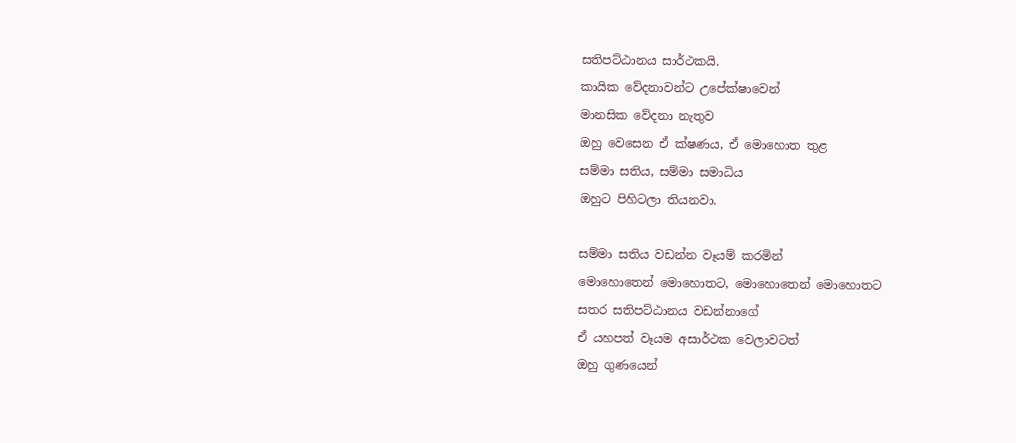සතිපට්ඨානය සාර්ථකයි.
කායික වේදනාවන්ට උපේක්ෂාවෙන්
මානසික වේදනා නැතුව
ඔහු වෙසෙන ඒ ක්ෂණය, ඒ මොහොත තුළ
සම්මා සතිය, සම්මා සමාධිය
ඔහුට පිහිටලා තියනවා.

සම්මා සතිය වඩන්න වෑයම් කරමින්
මොහොතෙන් මොහොතට, මොහොතෙන් මොහොතට
සතර සතිපට්ඨානය වඩන්නාගේ
ඒ යහපත් වෑයම අසාර්ථක වෙලාවටත්
ඔහු ගුණයෙන්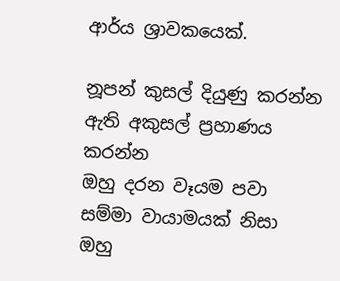ආර්ය ශ්‍රාවකයෙක්.

නූපන් කුසල් දියුණු කරන්න
ඇති අකුසල් ප්‍රහාණය කරන්න
ඔහු දරන වෑයම පවා
සම්මා වායාමයක් නිසා
ඔහු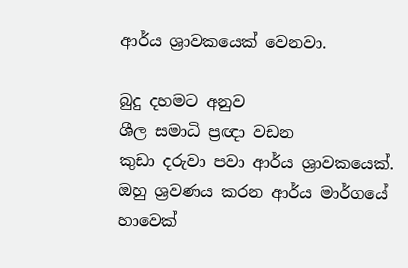ආර්ය ශ්‍රාවකයෙක් වෙනවා.

බුදු දහමට අනුව
ශීල සමාධි ප්‍රඥා වඩන
කුඩා දරුවා පවා ආර්ය ශ්‍රාවකයෙක්.
ඔහු ශ්‍රවණය කරන ආර්ය මාර්ගයේ
හාවෙක්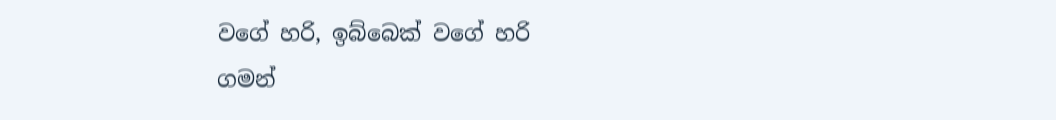වගේ හරි, ඉබ්බෙක් වගේ හරි
ගමන්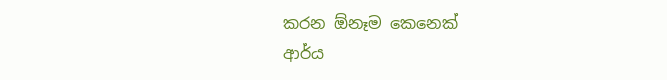කරන ඕනෑම කෙනෙක්
ආර්ය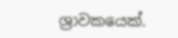ශ්‍රාවකයෙක්.